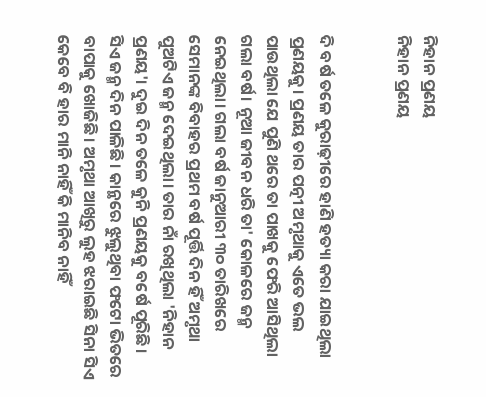ନିହାନ ପ୍ରଣୟ
ନିହାନ ପ୍ରଣୟ


ଦି ବର୍ଷ ତଳେ କୁରାଢ଼ୀରେ ହାଣି ହତ୍ୟା କରା ଯାଇଥିଲା ପ୍ରଣୟକୁ। ପ୍ରଣୟ ତାର ପତ୍ନୀ ଅମୃଥାକୁ ଏତେ ଭଲ ପାଉଥିଲା ଯେ ପୁଣି ଥରେ ତା ପାଖକୁ ଫେରି ଆସିଥିଲା ଗଲା ବର୍ଷ। ନୂଆ ଜୀବନ ଧରି ତା' କୋଳରେ ଜନ୍ମ ନେଇଥିଲା। ଗଲା ବର୍ଷ ଜାନୁଆରୀ ୩୦ ତାରିଖରେ ସେମାନଙ୍କ ବିବାହର ପ୍ରଥମ ବର୍ଷ ପୂର୍ତ୍ତି ଦିନ ହିଁ ଅମୃଥା ପୁଅଟିଏ ଜନ୍ମ ଦେଇଥିଲା। ତାର ନାଁ ରଖିଥିଲା 'ନିହାନ ପ୍ରଣୟ'। ଦୁଇ ଦିନ ତଳେ କୁନି ପ୍ରଣୟକୁ ବର୍ଷେ ପୂରିଛି।
ସିଏ ଜନ୍ମ ଦିନ ପାଳିଛି। କାନ୍ଥରେ ଝୁଲୁଥିବା ଫଟୋ ଭିତରେ ବାପାକୁ ଖୋଜିଛି। ଅମୃଥା ଆଖିରୁ ଲୁହ ଝରାଇଛି ସିନା ସିଏ କେବେ ବି ହାର ମାନି ନାହିଁ କି ମାନିବ ନାହିଁ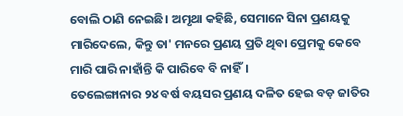ବୋଲି ଠାଣି ନେଇଛି। ଅମୃଥା କହିଛି, ସେମାନେ ସିନା ପ୍ରଣୟକୁ ମାରିଦେଲେ, କିନ୍ତୁ ତା' ମନରେ ପ୍ରଣୟ ପ୍ରତି ଥିବା ପ୍ରେମକୁ କେବେ ମାରି ପାରି ନାହାଁନ୍ତି କି ପାରିବେ ବି ନାହିଁ।
ତେଲେଙ୍ଗାନାର ୨୪ ବର୍ଷ ବୟସର ପ୍ରଣୟ ଦଳିତ ହେଇ ବଡ଼ ଜାତିର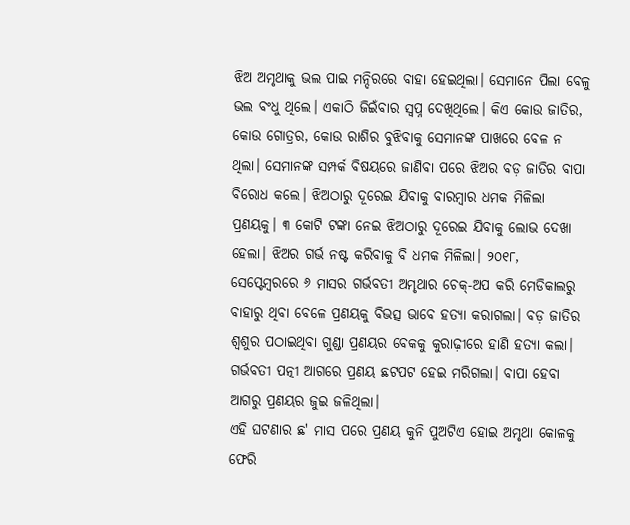ଝିଅ ଅମୃଥାକୁ ଭଲ ପାଇ ମନ୍ଦିରରେ ବାହା ହେଇଥିଲା। ସେମାନେ ପିଲା ବେଳୁ ଭଲ ବଂଧୁ ଥିଲେ। ଏକାଠି ଜିଇଁବାର ସ୍ୱପ୍ନ ଦେଖିଥିଲେ। କିଏ କୋଉ ଜାତିର, କୋଉ ଗୋତ୍ରର, କୋଉ ରାଶିର ବୁଝିବାକୁ ସେମାନଙ୍କ ପାଖରେ ବେଳ ନ ଥିଲା। ସେମାନଙ୍କ ସମ୍ପର୍କ ବିଷୟରେ ଜାଣିବା ପରେ ଝିଅର ବଡ଼ ଜାତିର ବାପା ବିରୋଧ କଲେ। ଝିଅଠାରୁ ଦୂରେଇ ଯିବାକୁ ବାରମ୍ବାର ଧମକ ମିଳିଲା ପ୍ରଣୟକୁ। ୩ କୋଟି ଟଙ୍କା ନେଇ ଝିଅଠାରୁ ଦୂରେଇ ଯିବାକୁ ଲୋଭ ଦେଖା ହେଲା। ଝିଅର ଗର୍ଭ ନଷ୍ଟ କରିବାକୁ ବି ଧମକ ମିଳିଲା। ୨୦୧୮, ସେପ୍ଟେମ୍ବରରେ ୬ ମାସର ଗର୍ଭବତୀ ଅମୃଥାର ଚେକ୍-ଅପ କରି ମେଡିକାଲରୁ ବାହାରୁ ଥିବା ବେଳେ ପ୍ରଣୟକୁ ବିଭତ୍ସ ଭାବେ ହତ୍ୟା କରାଗଲା। ବଡ଼ ଜାତିର ଶ୍ୱଶୁର ପଠାଇଥିବା ଗୁଣ୍ଡା ପ୍ରଣୟର ବେକକୁ କୁରାଢ଼ୀରେ ହାଣି ହତ୍ୟା କଲା। ଗର୍ଭବତୀ ପତ୍ନୀ ଆଗରେ ପ୍ରଣୟ ଛଟପଟ ହେଇ ମରିଗଲା। ବାପା ହେବା ଆଗରୁ ପ୍ରଣୟର ଜୁଇ ଜଳିଥିଲା।
ଏହି ଘଟଣାର ଛ' ମାସ ପରେ ପ୍ରଣୟ କୁନି ପୁଅଟିଏ ହୋଇ ଅମୃଥା କୋଳକୁ ଫେରି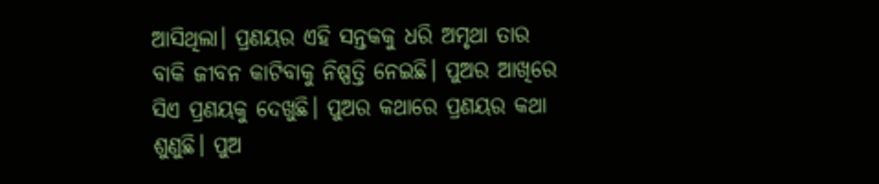ଆସିଥିଲା। ପ୍ରଣୟର ଏହି ସନ୍ତକକୁ ଧରି ଅମୃଥା ତାର ବାକି ଜୀବନ କାଟିବାକୁ ନିଷ୍ପତ୍ତି ନେଇଛି। ପୁଅର ଆଖିରେ ସିଏ ପ୍ରଣୟକୁ ଦେଖୁଛି। ପୁଅର କଥାରେ ପ୍ରଣୟର କଥା ଶୁଣୁଛି। ପୁଅ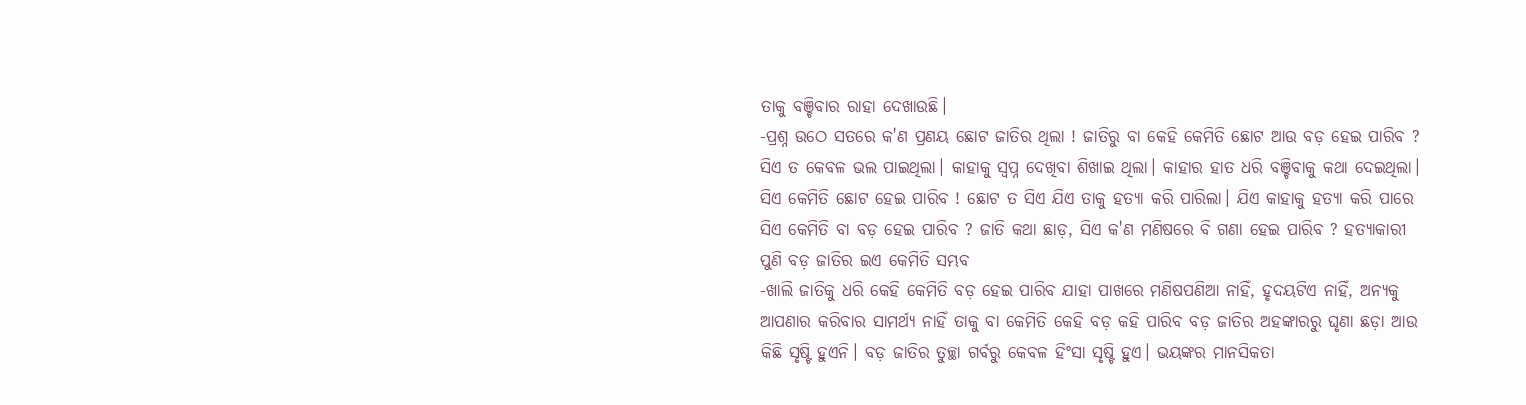ତାକୁ ବଞ୍ଚିବାର ରାହା ଦେଖାଉଛି।
-ପ୍ରଶ୍ନ ଉଠେ ସତରେ କ'ଣ ପ୍ରଣୟ ଛୋଟ ଜାତିର ଥିଲା ! ଜାତିରୁ ବା କେହି କେମିତି ଛୋଟ ଆଉ ବଡ଼ ହେଇ ପାରିବ ? ସିଏ ତ କେବଳ ଭଲ ପାଇଥିଲା। କାହାକୁ ସ୍ୱପ୍ନ ଦେଖିବା ଶିଖାଇ ଥିଲା। କାହାର ହାତ ଧରି ବଞ୍ଚିବାକୁ କଥା ଦେଇଥିଲା। ସିଏ କେମିତି ଛୋଟ ହେଇ ପାରିବ ! ଛୋଟ ତ ସିଏ ଯିଏ ତାକୁ ହତ୍ୟା କରି ପାରିଲା। ଯିଏ କାହାକୁ ହତ୍ୟା କରି ପାରେ ସିଏ କେମିତି ବା ବଡ଼ ହେଇ ପାରିବ ? ଜାତି କଥା ଛାଡ଼, ସିଏ କ'ଣ ମଣିଷରେ ବି ଗଣା ହେଇ ପାରିବ ? ହତ୍ୟାକାରୀ ପୁଣି ବଡ଼ ଜାତିର ଇଏ କେମିତି ସମ୍ଭବ
-ଖାଲି ଜାତିକୁ ଧରି କେହି କେମିତି ବଡ଼ ହେଇ ପାରିବ ଯାହା ପାଖରେ ମଣିଷପଣିଆ ନାହିଁ, ହୃଦୟଟିଏ ନାହିଁ, ଅନ୍ୟକୁ ଆପଣାର କରିବାର ସାମର୍ଥ୍ୟ ନାହିଁ ତାକୁ ବା କେମିତି କେହି ବଡ଼ କହି ପାରିବ ବଡ଼ ଜାତିର ଅହଙ୍କାରରୁ ଘୃଣା ଛଡ଼ା ଆଉ କିଛି ସୃଷ୍ଟି ହୁଏନି। ବଡ଼ ଜାତିର ତୁଚ୍ଛା ଗର୍ବରୁ କେବଳ ହିଂସା ସୃଷ୍ଟି ହୁଏ। ଭୟଙ୍କର ମାନସିକତା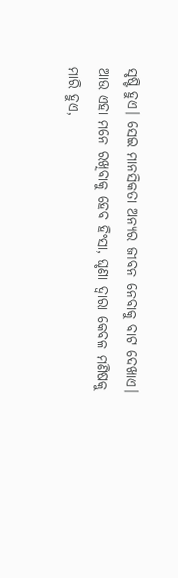ସୃଷ୍ଟି ହୁଏ। ସେଇ ମାନସିକତା ଅନ୍ୟର ଜୀବନ ନେବାକୁ ବାଟ ଦେଖାଏ। ଆଉ ଏହା ମନେ ରଖିବାକୁ ହେବ ହିଂସା, ଘୃଣା ଦ୍ୱାରା କେବଳ ମଣିଷକୁ ମାରି ହୁଏ,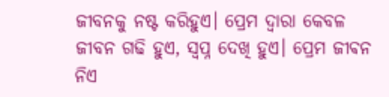ଜୀବନକୁ ନଷ୍ଟ କରିହୁଏ। ପ୍ରେମ ଦ୍ୱାରା କେବଳ ଜୀବନ ଗଢି ହୁଏ, ସ୍ବପ୍ନ ଦେଖି ହୁଏ। ପ୍ରେମ ଜୀଵନ ନିଏ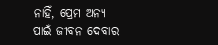ନାହିଁ, ପ୍ରେମ ଅନ୍ୟ ପାଇଁ ଜୀବନ ଦେବାର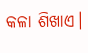କଳା ଶିଖାଏ।